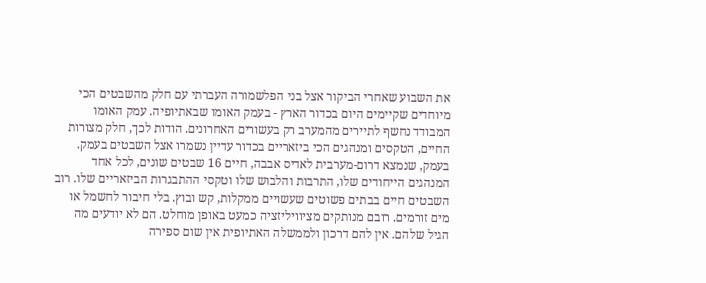את השבוע שאחרי הביקור אצל בני הפלשמורה העברתי עם חלק מהשבטים הכי מיוחדים שקיימים היום בכדור הארץ - בעמק האומו שבאתיופיה. עמק האומו המבודד נחשף לתיירים מהמערב רק בעשורים האחרונים. הודות לכך, חלק מצורות החיים, הטקסים ומנהגים הכי ביזאריים בכדור עדיין נשמרו אצל השבטים בעמק.
בעמק, שנמצא דרום-מערבית לאדיס אבבה, חיים 16 שבטים שונים, לכל אחד המנהגים הייחודים שלו, התרבות והלבוש שלו וטקסי ההתבגרות הביזאריים שלו. רוב השבטים חיים בבתים פשוטים שעשויים ממקלות, קש ובוץ. בלי חיבור לחשמל או מים זורמים. רובם מנותקים מציוויליזציה כמעט באופן מוחלט. הם לא יודעים מה הגיל שלהם. אין להם דרכון ולממשלה האתיופית אין שום ספירה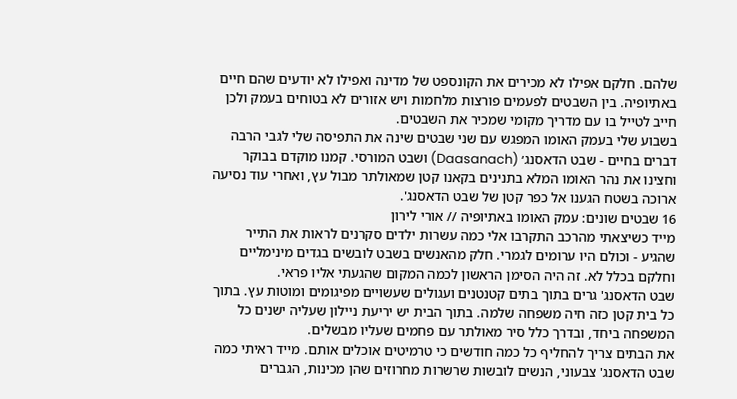שלהם. חלקם אפילו לא מכירים את הקונספט של מדינה ואפילו לא יודעים שהם חיים באתיופיה. בין השבטים לפעמים פורצות מלחמות ויש אזורים לא בטוחים בעמק ולכן חייב לטייל בו עם מדריך מקומי שמכיר את השבטים.
בשבוע שלי בעמק האומו המפגש עם שני שבטים שינה את התפיסה שלי לגבי הרבה דברים בחיים - שבט הדאסנג׳ (Daasanach) ושבט המורסי. קמנו מוקדם בבוקר וחצינו את נהר האומו המלא בתנינים בקאנו קטן שמאולתר מבול עץ, ואחרי עוד נסיעה ארוכה בשטח הגענו אל כפר קטן של שבט הדאסנג'.
16 שבטים שונים: עמק האומו באתיופיה // אורי לירון
מייד כשיצאתי מהרכב התקרבו אלי כמה עשרות ילדים סקרנים לראות את התייר שהגיע - וכולם היו ערומים לגמרי. חלק מהאנשים בשבט לובשים בגדים מינימליים וחלקם בכלל לא. זה היה הסימן הראשון לכמה המקום שהגעתי אליו פראי.
שבט הדאסנג' גרים בתוך בתים קטנטנים ועגולים שעשויים מפיגומים ומוטות עץ. בתוך כל בית קטן כזה חיה משפחה שלמה. בתוך הבית יש יריעת ניילון שעליה ישנים כל המשפחה ביחד, ובדרך כלל סיר מאולתר עם פחמים שעליו מבשלים.
את הבתים צריך להחליף כל כמה חודשים כי טרמיטים אוכלים אותם. מייד ראיתי כמה שבט הדאסנג' צבעוני, הנשים לובשות שרשרות מחרוזים שהן מכינות, הגברים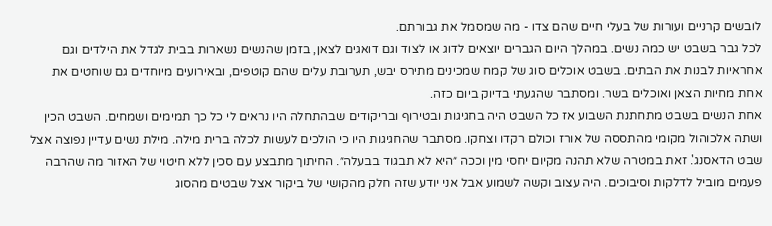לובשים קרניים ועורות של בעלי חיים שהם צדו - מה שמסמל את גבורתם.
לכל גבר בשבט יש כמה נשים. במהלך היום הגברים יוצאים לדוג או לצוד וגם דואגים לצאן, בזמן שהנשים נשארות בבית לגדל את הילדים וגם אחראיות לבנות את הבתים. בשבט אוכלים סוג של קמח שמכינים מתירס יבש, תערובת עלים שהם קוטפים, ובאירועים מיוחדים גם שוחטים את אחת מחיות הצאן ואוכלים בשר. ומסתבר שהגעתי בדיוק ביום כזה.
אחת הנשים בשבט מתחתנת השבוע אז כל השבט היה בחגיגות ובטירוף ובריקודים שבהתחלה היו נראים לי כל כך תמימים ושמחים. השבט הכין ושתה אלכוהול מקומי מהתססה של אורז וכולם רקדו וצחקו. מסתבר שהחגיגות היו כי הולכים לעשות לכלה ברית מילה. מילת נשים עדיין נפוצה אצל שבט הדאסנג'. זאת במטרה שלא תהנה מקיום יחסי מין וככה ״היא לא תבגוד בבעלה״. החיתוך מתבצע עם סכין ללא חיטוי של האזור מה שהרבה פעמים מוביל לדלקות וסיבוכים. היה עצוב וקשה לשמוע אבל אני יודע שזה חלק מהקושי של ביקור אצל שבטים מהסוג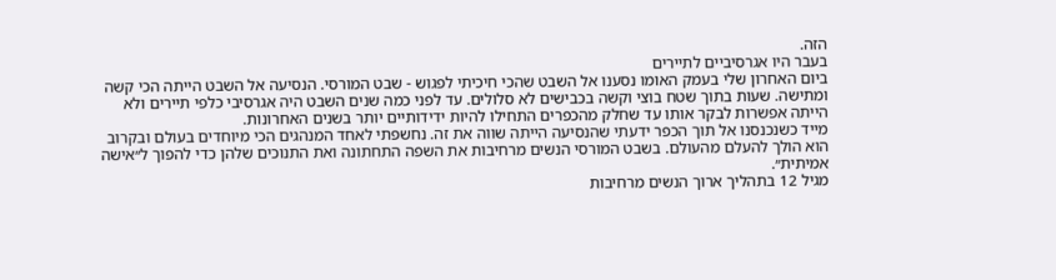הזה.
בעבר היו אגרסיביים לתיירים
ביום האחרון שלי בעמק האומו נסענו אל השבט שהכי חיכיתי לפגוש - שבט המורסי. הנסיעה אל השבט הייתה הכי קשה ומתישה. שעות בתוך שטח בוצי וקשה בכבישים לא סלולים. עד לפני כמה שנים השבט היה אגרסיבי כלפי תיירים ולא הייתה אפשרות לבקר אותו עד שחלק מהכפרים התחילו להיות ידידותיים יותר בשנים האחרונות.
מייד כשנכנסנו אל תוך הכפר ידעתי שהנסיעה הייתה שווה את זה. נחשפתי לאחד המנהגים הכי מיוחדים בעולם ובקרוב הוא הולך להעלם מהעולם. בשבט המורסי הנשים מרחיבות את השפה התחתונה ואת התנוכים שלהן כדי להפוך ל״אישה אמיתית״.
מגיל 12 בתהליך ארוך הנשים מרחיבות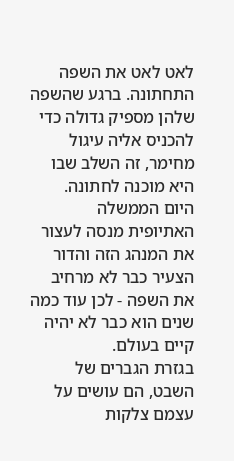לאט לאט את השפה התחתונה. ברגע שהשפה שלהן מספיק גדולה כדי להכניס אליה עיגול מחימר, זה השלב שבו היא מוכנה לחתונה. היום הממשלה האתיופית מנסה לעצור את המנהג הזה והדור הצעיר כבר לא מרחיב את השפה - לכן עוד כמה שנים הוא כבר לא יהיה קיים בעולם.
בגזרת הגברים של השבט, הם עושים על עצמם צלקות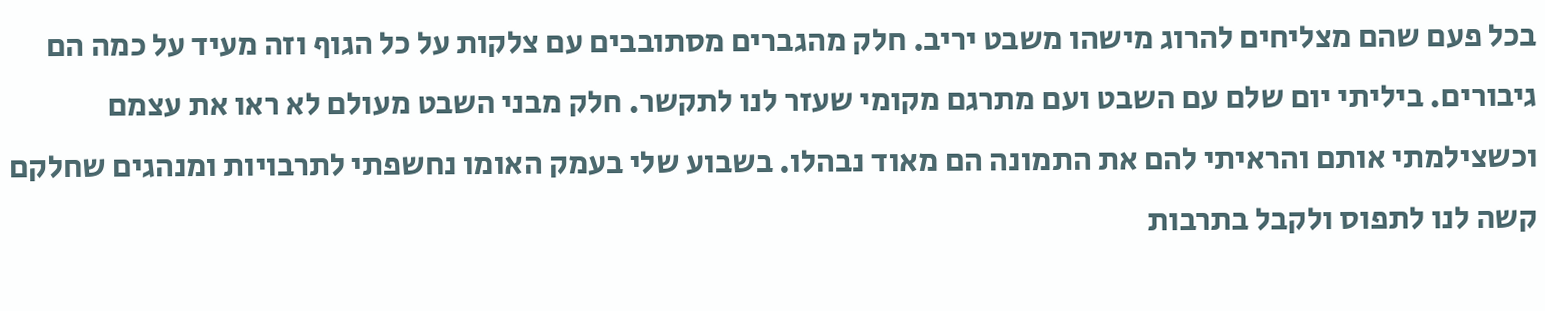בכל פעם שהם מצליחים להרוג מישהו משבט יריב. חלק מהגברים מסתובבים עם צלקות על כל הגוף וזה מעיד על כמה הם גיבורים. ביליתי יום שלם עם השבט ועם מתרגם מקומי שעזר לנו לתקשר. חלק מבני השבט מעולם לא ראו את עצמם וכשצילמתי אותם והראיתי להם את התמונה הם מאוד נבהלו. בשבוע שלי בעמק האומו נחשפתי לתרבויות ומנהגים שחלקם קשה לנו לתפוס ולקבל בתרבות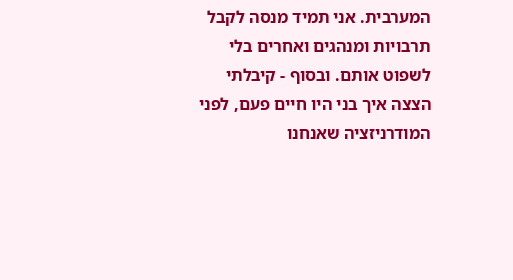המערבית. אני תמיד מנסה לקבל תרבויות ומנהגים ואחרים בלי לשפוט אותם. ובסוף - קיבלתי הצצה איך בני היו חיים פעם, לפני המודרניזציה שאנחנו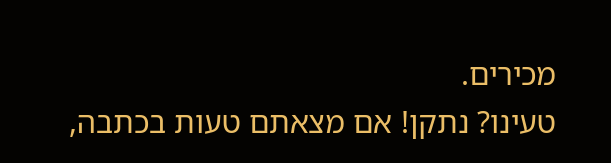מכירים.
טעינו? נתקן! אם מצאתם טעות בכתבה,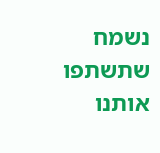נשמח שתשתפו אותנו